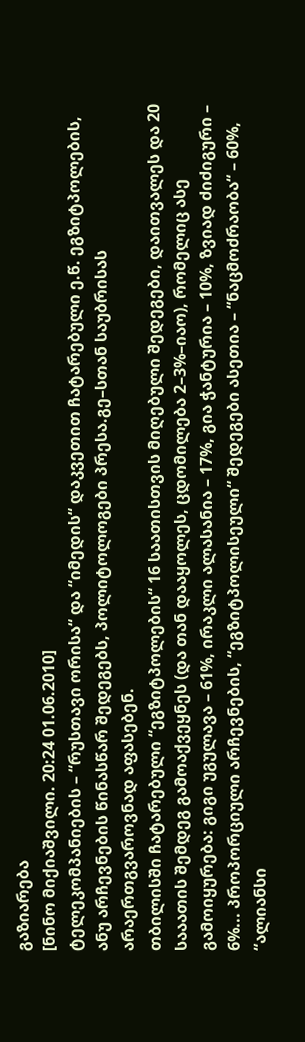გაზიარება
[ნინო მიქიაშვილი. 20:24 01.06.2010]
ტელეკომპანიების – “რუსთავი ორისა“ და “იმედის“ დაკვეთით ჩატარებული ე.წ. ეგზიტპოლების, ანუ არჩევნების წინასწარ შედეგებს, პოლიტოლოგები პრესა.გე–სთან საუბრისას არაერთგვაროვნად აფასებენ.
თბილისში ჩატარებული “ეგზიტპოლების“ 16 საათისთვის მიღებული შედეგები, დაითვალეს და 20 სააათის შემდეგ გამოაქვეყნეს (და თან დააყოლეს, ცდომილება 2–3%–იაო), რომელიც ასე გამოიყურება: გიგი უგულავა – 61%, ირაკლი ალასანია – 17%, გია ჭანტურია – 10%, ზვიად ძიძიგური – 6%... პროპორციული არჩევნების, “ეგზიტპოლისეული“ შედეგები ასეთია – “ნაცმოძრაობა“ – 60%, “ალიანსი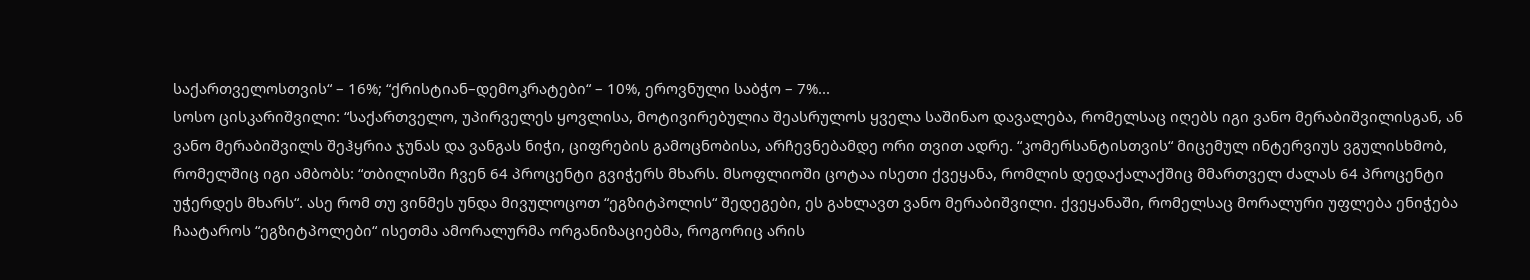საქართველოსთვის“ – 16%; “ქრისტიან–დემოკრატები“ – 10%, ეროვნული საბჭო – 7%...
სოსო ცისკარიშვილი: “საქართველო, უპირველეს ყოვლისა, მოტივირებულია შეასრულოს ყველა საშინაო დავალება, რომელსაც იღებს იგი ვანო მერაბიშვილისგან, ან ვანო მერაბიშვილს შეჰყრია ჯუნას და ვანგას ნიჭი, ციფრების გამოცნობისა, არჩევნებამდე ორი თვით ადრე. “კომერსანტისთვის“ მიცემულ ინტერვიუს ვგულისხმობ, რომელშიც იგი ამბობს: “თბილისში ჩვენ 64 პროცენტი გვიჭერს მხარს. მსოფლიოში ცოტაა ისეთი ქვეყანა, რომლის დედაქალაქშიც მმართველ ძალას 64 პროცენტი უჭერდეს მხარს“. ასე რომ თუ ვინმეს უნდა მივულოცოთ “ეგზიტპოლის“ შედეგები, ეს გახლავთ ვანო მერაბიშვილი. ქვეყანაში, რომელსაც მორალური უფლება ენიჭება ჩაატაროს “ეგზიტპოლები“ ისეთმა ამორალურმა ორგანიზაციებმა, როგორიც არის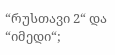“რუსთავი 2“ და “იმედი“;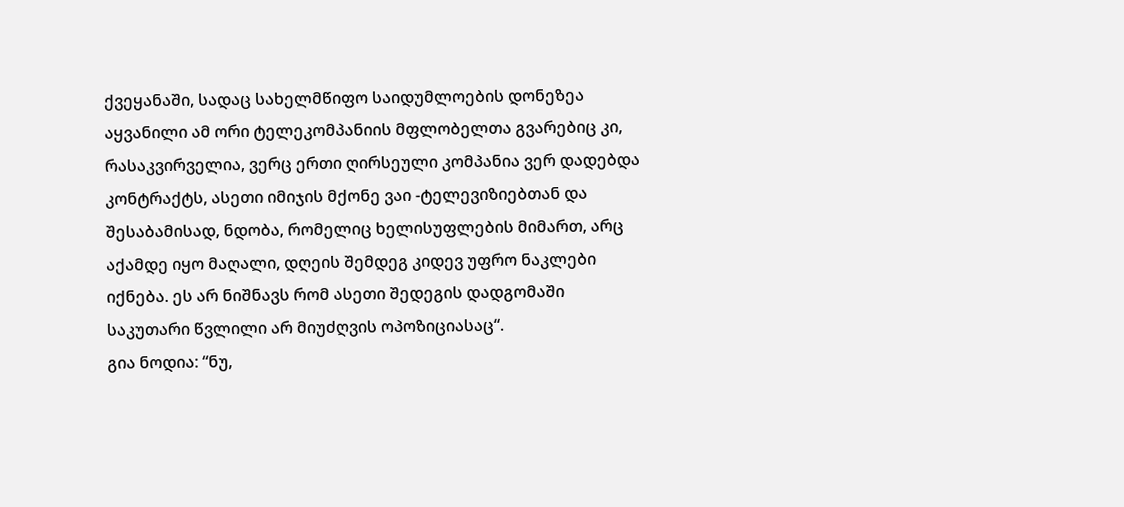ქვეყანაში, სადაც სახელმწიფო საიდუმლოების დონეზეა აყვანილი ამ ორი ტელეკომპანიის მფლობელთა გვარებიც კი, რასაკვირველია, ვერც ერთი ღირსეული კომპანია ვერ დადებდა კონტრაქტს, ასეთი იმიჯის მქონე ვაი -ტელევიზიებთან და შესაბამისად, ნდობა, რომელიც ხელისუფლების მიმართ, არც აქამდე იყო მაღალი, დღეის შემდეგ კიდევ უფრო ნაკლები იქნება. ეს არ ნიშნავს რომ ასეთი შედეგის დადგომაში საკუთარი წვლილი არ მიუძღვის ოპოზიციასაც“.
გია ნოდია: “ნუ,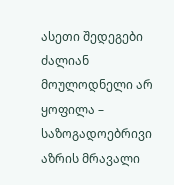ასეთი შედეგები ძალიან მოულოდნელი არ ყოფილა – საზოგადოებრივი აზრის მრავალი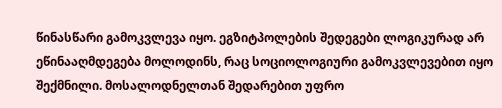წინასწარი გამოკვლევა იყო. ეგზიტპოლების შედეგები ლოგიკურად არ ეწინააღმდეგება მოლოდინს, რაც სოციოლოგიური გამოკვლევებით იყო შექმნილი. მოსალოდნელთან შედარებით უფრო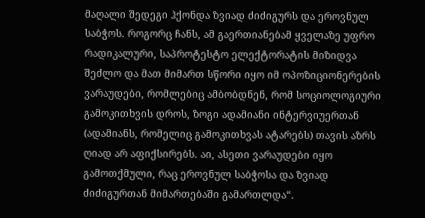მაღალი შედეგი ჰქონდა ზვიად ძიძიგურს და ეროვნულ საბჭოს. როგორც ჩანს, ამ გაერთიანებამ ყველაზე უფრო რადიკალური, საპროტესტო ელექტორატის მიზიდვა შეძლო და მათ მიმართ სწორი იყო იმ ოპოზიციონერების ვარაუდები, რომლებიც ამბობდნენ, რომ სოციოლოგიური გამოკითხვის დროს, ზოგი ადამიანი ინტერვიუერთან (ადამიანს, რომელიც გამოკითხვას ატარებს) თავის აზრს ღიად არ აფიქსირებს. აი, ასეთი ვარაუდები იყო გამოთქმული, რაც ეროვნულ საბჭოსა და ზვიად ძიძიგურთან მიმართებაში გამართლდა“.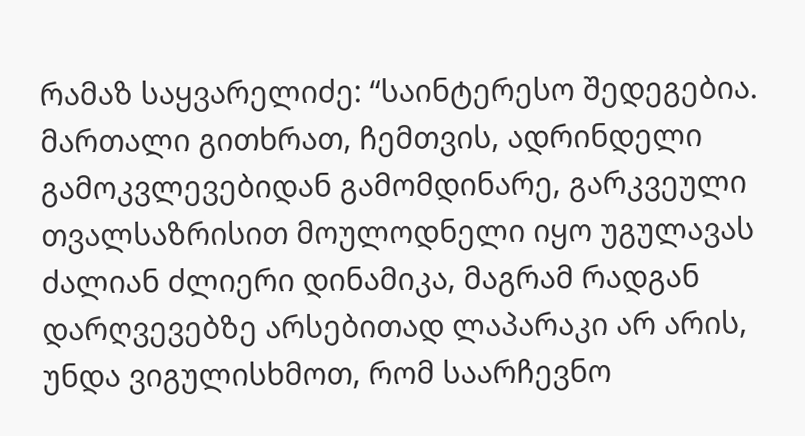რამაზ საყვარელიძე: “საინტერესო შედეგებია. მართალი გითხრათ, ჩემთვის, ადრინდელი გამოკვლევებიდან გამომდინარე, გარკვეული თვალსაზრისით მოულოდნელი იყო უგულავას ძალიან ძლიერი დინამიკა, მაგრამ რადგან დარღვევებზე არსებითად ლაპარაკი არ არის, უნდა ვიგულისხმოთ, რომ საარჩევნო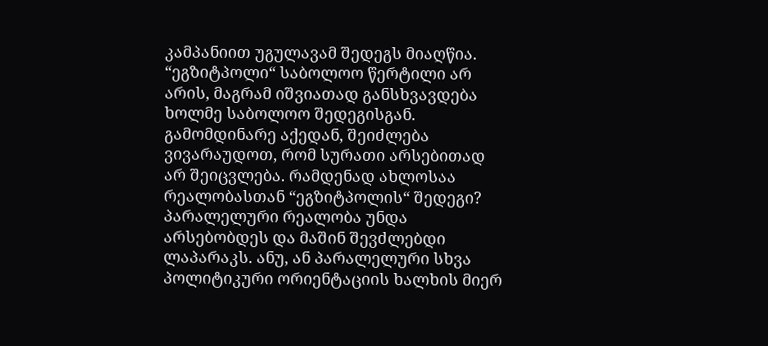კამპანიით უგულავამ შედეგს მიაღწია. “ეგზიტპოლი“ საბოლოო წერტილი არ არის, მაგრამ იშვიათად განსხვავდება ხოლმე საბოლოო შედეგისგან. გამომდინარე აქედან, შეიძლება ვივარაუდოთ, რომ სურათი არსებითად არ შეიცვლება. რამდენად ახლოსაა რეალობასთან “ეგზიტპოლის“ შედეგი? პარალელური რეალობა უნდა არსებობდეს და მაშინ შევძლებდი ლაპარაკს. ანუ, ან პარალელური სხვა პოლიტიკური ორიენტაციის ხალხის მიერ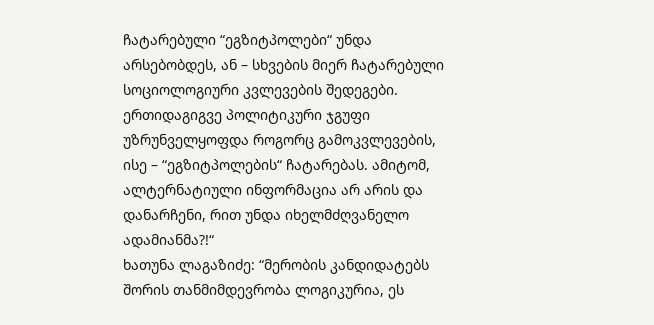ჩატარებული “ეგზიტპოლები“ უნდა არსებობდეს, ან – სხვების მიერ ჩატარებული სოციოლოგიური კვლევების შედეგები. ერთიდაგიგვე პოლიტიკური ჯგუფი უზრუნველყოფდა როგორც გამოკვლევების, ისე – “ეგზიტპოლების“ ჩატარებას. ამიტომ, ალტერნატიული ინფორმაცია არ არის და დანარჩენი, რით უნდა იხელმძღვანელო ადამიანმა?!“
ხათუნა ლაგაზიძე: “მერობის კანდიდატებს შორის თანმიმდევრობა ლოგიკურია, ეს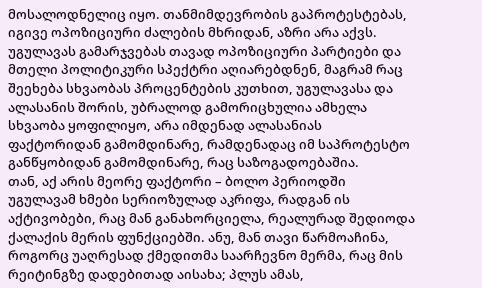მოსალოდნელიც იყო. თანმიმდევრობის გაპროტესტებას, იგივე ოპოზიციური ძალების მხრიდან, აზრი არა აქვს. უგულავას გამარჯვებას თავად ოპოზიციური პარტიები და მთელი პოლიტიკური სპექტრი აღიარებდნენ, მაგრამ რაც შეეხება სხვაობას პროცენტების კუთხით, უგულავასა და ალასანის შორის, უბრალოდ გამორიცხულია ამხელა სხვაობა ყოფილიყო, არა იმდენად ალასანიას ფაქტორიდან გამომდინარე, რამდენადაც იმ საპროტესტო განწყობიდან გამომდინარე, რაც საზოგადოებაშია.
თან, აქ არის მეორე ფაქტორი – ბოლო პერიოდში უგულავამ ხმები სერიოზულად აკრიფა, რადგან ის აქტივობები, რაც მან განახორციელა, რეალურად შედიოდა ქალაქის მერის ფუნქციებში. ანუ, მან თავი წარმოაჩინა, როგორც უაღრესად ქმედითმა საარჩევნო მერმა, რაც მის რეიტინგზე დადებითად აისახა; პლუს ამას,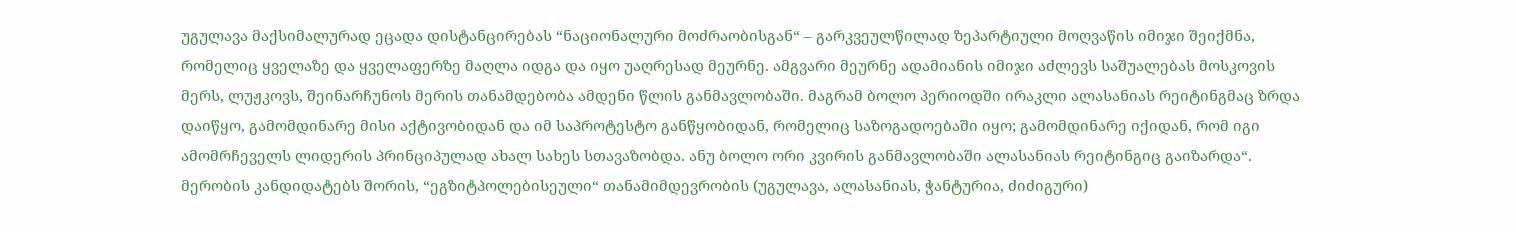უგულავა მაქსიმალურად ეცადა დისტანცირებას “ნაციონალური მოძრაობისგან“ – გარკვეულწილად ზეპარტიული მოღვაწის იმიჯი შეიქმნა, რომელიც ყველაზე და ყველაფერზე მაღლა იდგა და იყო უაღრესად მეურნე. ამგვარი მეურნე ადამიანის იმიჯი აძლევს საშუალებას მოსკოვის მერს, ლუჟკოვს, შეინარჩუნოს მერის თანამდებობა ამდენი წლის განმავლობაში. მაგრამ ბოლო პერიოდში ირაკლი ალასანიას რეიტინგმაც ზრდა დაიწყო, გამომდინარე მისი აქტივობიდან და იმ საპროტესტო განწყობიდან, რომელიც საზოგადოებაში იყო; გამომდინარე იქიდან, რომ იგი ამომრჩეველს ლიდერის პრინციპულად ახალ სახეს სთავაზობდა. ანუ ბოლო ორი კვირის განმავლობაში ალასანიას რეიტინგიც გაიზარდა“.
მერობის კანდიდატებს შორის, “ეგზიტპოლებისეული“ თანამიმდევრობის (უგულავა, ალასანიას, ჭანტურია, ძიძიგური)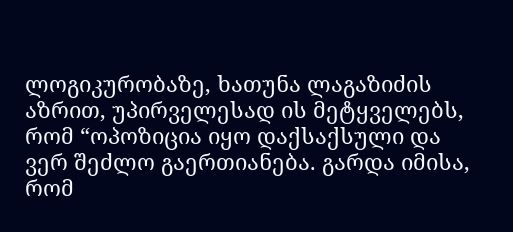ლოგიკურობაზე, ხათუნა ლაგაზიძის აზრით, უპირველესად ის მეტყველებს, რომ “ოპოზიცია იყო დაქსაქსული და ვერ შეძლო გაერთიანება. გარდა იმისა, რომ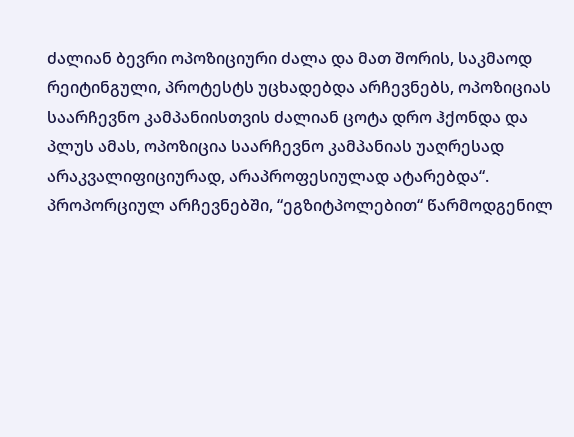ძალიან ბევრი ოპოზიციური ძალა და მათ შორის, საკმაოდ რეიტინგული, პროტესტს უცხადებდა არჩევნებს, ოპოზიციას საარჩევნო კამპანიისთვის ძალიან ცოტა დრო ჰქონდა და პლუს ამას, ოპოზიცია საარჩევნო კამპანიას უაღრესად არაკვალიფიციურად, არაპროფესიულად ატარებდა“.
პროპორციულ არჩევნებში, “ეგზიტპოლებით“ წარმოდგენილ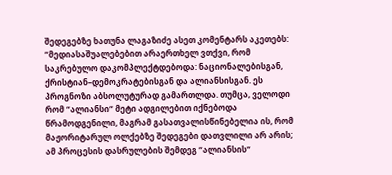შედეგებზე ხათუნა ლაგაზიძე ასეთ კომენტარს აკეთებს: “მედიასაშუალებებით არაერთხელ ვთქვი, რომ საკრებულო დაკომპლექტდებოდა: ნაციონალებისგან, ქრისტიან–დემოკრატებისგან და ალიანსისგან. ეს პროგნოზი აბსოლუტურად გამართლდა. თუმცა, ველოდი რომ “ალიანსი“ მეტი ადგილებით იქნებოდა წრამოდგენილი, მაგრამ გასათვალისწინებელია ის, რომ მაჟორიტარულ ოლქებზე შედეგები დათვლილი არ არის; ამ პროცესის დასრულების შემდეგ “ალიანსის“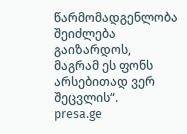წარმომადგენლობა შეიძლება გაიზარდოს, მაგრამ ეს ფონს არსებითად ვერ შეცვლის“.
presa.ge